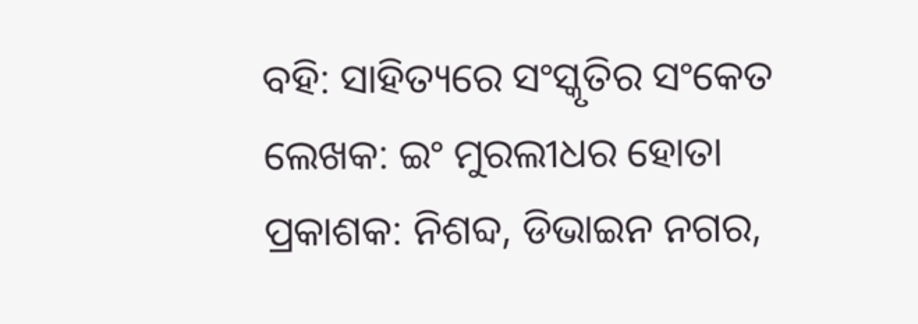ବହି: ସାହିତ୍ୟରେ ସଂସ୍କୃତିର ସଂକେତ
ଲେଖକ: ଇଂ ମୁରଲୀଧର ହୋତା
ପ୍ରକାଶକ: ନିଶବ୍ଦ, ଡିଭାଇନ ନଗର,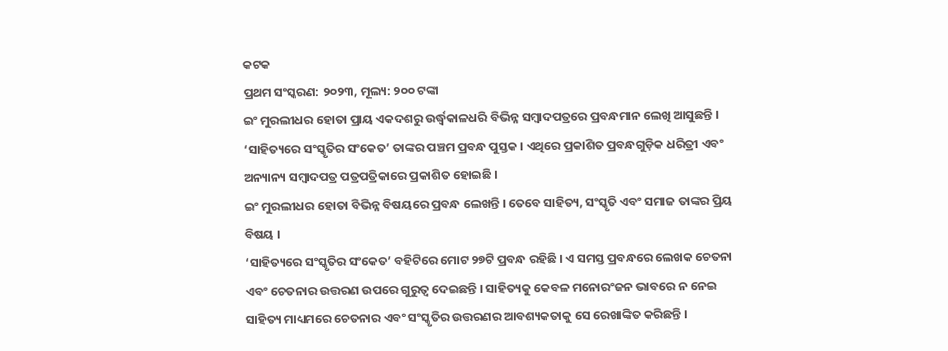କଟକ
ପ୍ରଥମ ସଂସ୍କରଣ: ୨୦୨୩, ମୂଲ୍ୟ: ୨୦୦ ଟଙ୍କା
ଇଂ ମୁରଲୀଧର ହୋତା ପ୍ରାୟ ଏକଦଶରୁ ଉର୍ଦ୍ଧ୍ୱକାଳଧରି ବିଭିନ୍ନ ସମ୍ବାଦପତ୍ରରେ ପ୍ରବନ୍ଧମାନ ଲେଖି ଆସୁଛନ୍ତି । ‘ସାହିତ୍ୟରେ ସଂସ୍କୃତିର ସଂକେତ’ ତାଙ୍କର ପଞ୍ଚମ ପ୍ରବନ୍ଧ ପୁସ୍ତକ । ଏଥିରେ ପ୍ରକାଶିତ ପ୍ରବନ୍ଧଗୁଡ଼ିକ ଧରିତ୍ରୀ ଏବଂ ଅନ୍ୟାନ୍ୟ ସମ୍ବାଦପତ୍ର ପତ୍ରପତ୍ରିକାରେ ପ୍ରକାଶିତ ହୋଇଛି ।
ଇଂ ମୁରଲୀଧର ହୋତା ବିଭିନ୍ନ ବିଷୟରେ ପ୍ରବନ୍ଧ ଲେଖନ୍ତି । ତେବେ ସାହିତ୍ୟ, ସଂସ୍କୃତି ଏବଂ ସମାଜ ତାଙ୍କର ପ୍ରିୟ ବିଷୟ ।
‘ସାହିତ୍ୟରେ ସଂସ୍କୃତିର ସଂକେତ’ ବହିଟିରେ ମୋଟ ୨୭ଟି ପ୍ରବନ୍ଧ ରହିଛି । ଏ ସମସ୍ତ ପ୍ରବନ୍ଧରେ ଲେଖକ ଚେତନା ଏବଂ ଚେତନାର ଉତ୍ତରଣ ଉପରେ ଗୁରୁତ୍ୱ ଦେଇଛନ୍ତି । ସାହିତ୍ୟକୁ କେବଳ ମନୋରଂଜନ ଭାବରେ ନ ନେଇ ସାହିତ୍ୟ ମାଧ୍ୟମରେ ଚେତନାର ଏବଂ ସଂସ୍କୃତିର ଉତ୍ତରଣର ଆବଶ୍ୟକତାକୁ ସେ ରେଖାଙ୍କିତ କରିଛନ୍ତି ।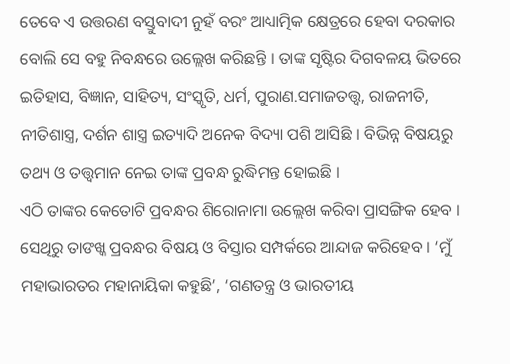ତେବେ ଏ ଉତ୍ତରଣ ବସ୍ତୁବାଦୀ ନୁହଁ ବରଂ ଆଧ୍ୟାତ୍ମିକ କ୍ଷେତ୍ରରେ ହେବା ଦରକାର ବୋଲି ସେ ବହୁ ନିବନ୍ଧରେ ଉଲ୍ଲେଖ କରିଛନ୍ତି । ତାଙ୍କ ସୃଷ୍ଟିର ଦିଗବଳୟ ଭିତରେ ଇତିହାସ, ବିଜ୍ଞାନ, ସାହିତ୍ୟ, ସଂସ୍କୃତି, ଧର୍ମ, ପୁରାଣ.ସମାଜତତ୍ତ୍ୱ, ରାଜନୀତି, ନୀତିଶାସ୍ତ୍ର, ଦର୍ଶନ ଶାସ୍ତ୍ର ଇତ୍ୟାଦି ଅନେକ ବିଦ୍ୟା ପଶି ଆସିଛି । ବିଭିନ୍ନ ବିଷୟରୁ ତଥ୍ୟ ଓ ତତ୍ତ୍ୱମାନ ନେଇ ତାଙ୍କ ପ୍ରବନ୍ଧ ରୁଦ୍ଧିମନ୍ତ ହୋଇଛି ।
ଏଠି ତାଙ୍କର କେତୋଟି ପ୍ରବନ୍ଧର ଶିରୋନାମା ଉଲ୍ଲେଖ କରିବା ପ୍ରାସଙ୍ଗିକ ହେବ । ସେଥିରୁ ତାଙଖ୍କ ପ୍ରବନ୍ଧର ବିଷୟ ଓ ବିସ୍ତାର ସମ୍ପର୍କରେ ଆନ୍ଦାଜ କରିହେବ । ‘ମୁଁ ମହାଭାରତର ମହାନାୟିକା କହୁଛି’, ‘ଗଣତନ୍ତ୍ର ଓ ଭାରତୀୟ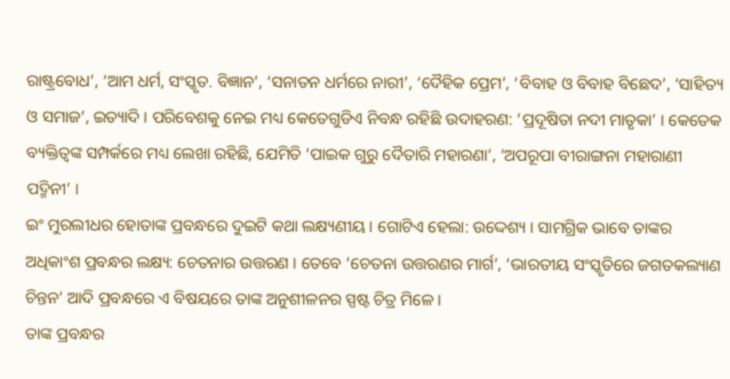ରାଷ୍ଟ୍ରବୋଧ’, ‘ଆମ ଧର୍ମ, ସଂସ୍କୃତ. ବିଜ୍ଞାନ’, ‘ସନାତନ ଧର୍ମରେ ନାରୀ’, ‘ଦୈହିକ ପ୍ରେମ’, ‘ବିବାହ ଓ ବିବାହ ବିଛେଦ’, ‘ସାହିତ୍ୟ ଓ ସମାଜ’, ଇତ୍ୟାଦି । ପରିବେଶକୁ ନେଇ ମଧ୍ୟ କେତେଗୁଡିଏ ନିବନ୍ଧ ରହିଛି ଉଦାହରଣ: ‘ପ୍ରଦୂଷିତା ନଦୀ ମାତୃକା’ । କେତେକ ବ୍ୟକ୍ତିତ୍ୱଙ୍କ ସମ୍ପର୍କରେ ମଧ୍ୟ ଲେଖା ରହିଛି, ଯେମିତି ‘ପାଇକ ଗୁରୁ ଦୈତାରି ମହାରଣା’, ‘ଅପରୂପା ବୀରାଙ୍ଗନା ମହାରାଣୀ ପଦ୍ମିନୀ’ ।
ଇଂ ମୁରଲୀଧର ହୋତାଙ୍କ ପ୍ରବନ୍ଧରେ ଦୁଇଟି କଥା ଲକ୍ଷ୍ୟଣୀୟ । ଗୋଟିଏ ହେଲା: ଉଦ୍ଦେଶ୍ୟ । ସାମଗ୍ରିକ ଭାବେ ତାଙ୍କର ଅଧିକାଂଶ ପ୍ରବନ୍ଧର ଲକ୍ଷ୍ୟ: ଚେତନାର ଉତ୍ତରଣ । ତେବେ ‘ଚେତନା ଉତ୍ତରଣର ମାର୍ଗ’, ‘ଭାରତୀୟ ସଂସ୍କୃତିରେ ଜଗତକଲ୍ୟାଣ ଚିନ୍ତନ’ ଆଦି ପ୍ରବନ୍ଧରେ ଏ ବିଷୟରେ ତାଙ୍କ ଅନୁଶୀଳନର ସ୍ପଷ୍ଟ ଚିତ୍ର ମିଳେ ।
ତାଙ୍କ ପ୍ରବନ୍ଧର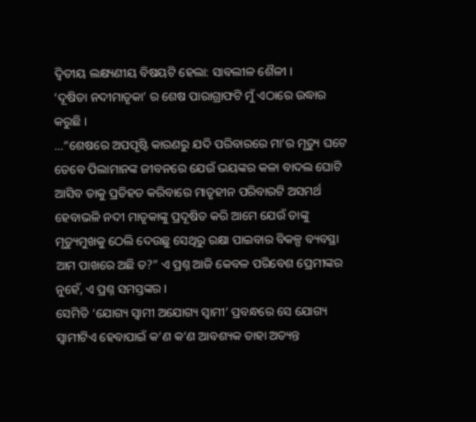ଦ୍ୱିତୀୟ ଲକ୍ଷ୍ୟଣୀୟ ବିଷୟଟି ହେଲା: ସାବଲୀଳ ଶୈଳୀ ।
‘ଦୂଷିତା ନଦୀମାତୃକା’ ର ଶେଷ ପାରାଗ୍ରାଫଟି ମୁଁ ଏଠାରେ ଉଦ୍ଧାର କରୁଛି ।
…“ଶେଷରେ ଅପପୃଷ୍ଟି କାରଣରୁ ଯଦି ପରିବାରରେ ମା’ର ମୃତ୍ୟୁ ଘଟେ ତେବେ ପିଲାମାନଙ୍କ ଜୀବନରେ ଯେଉଁ ଭୟଙ୍କର କଳା ବାଦଲ ଘୋଟି ଆସିବ ତାକୁ ପ୍ରତିହତ କରିବାରେ ମାତୃହୀନ ପରିବାରଟି ଅସମର୍ଥ ହେବାଭଳି ନଦୀ ମାତୃକାଙ୍କୁ ପ୍ରଦୂଷିତ କରି ଆମେ ଯେଉଁ ତାଙ୍କୁ ମୃତ୍ୟୁମୁଖକୁ ଠେଲି ଦେଉଛୁ ସେଥିରୁ ରକ୍ଷା ପାଇବାର ବିକଳ୍ପ ବ୍ୟବସ୍ଥା ଆମ ପାଖରେ ଅଛି ତ?” ଏ ପ୍ରଶ୍ନ ଆଜି କେବଳ ପରିବେଶ ପ୍ରେମୀଙ୍କର ନୁହେଁ, ଏ ପ୍ରଶ୍ନ ସମସ୍ତଙ୍କର ।
ସେମିତି ‘ଯୋଗ୍ୟ ସ୍ୱାମୀ ଅଯୋଗ୍ୟ ସ୍ୱାମୀ’ ପ୍ରବନ୍ଧରେ ସେ ଯୋଗ୍ୟ ସ୍ୱାମୀଟିଏ ହେବାପାଇଁ କ’ଣ କ’ଣ ଆବଶ୍ୟକ ତାହା ଅତ୍ୟନ୍ତ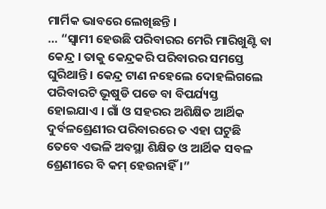ମାର୍ମିକ ଭାବରେ ଲେଖିଛନ୍ତି ।
… “ସ୍ୱାମୀ ହେଉଛି ପରିବାରର ମେରି ମାରିଖୁଣ୍ଟି ବା କେନ୍ଦ୍ର । ତାକୁ କେନ୍ଦ୍ରକରି ପରିବାରର ସମସ୍ତେ ଘୁରିଥାନ୍ତି । କେନ୍ଦ୍ର ଟାଣ ନହେଲେ ଦୋହଲିଗଲେ ପରିବାରଟି ଭୂଷୁଡି ପଡେ ବା ବିପର୍ଯ୍ୟସ୍ତ ହୋଇଯାଏ । ଗାଁ ଓ ସହରର ଅଶିକ୍ଷିତ ଆର୍ଥିକ ଦୁର୍ବଳଶ୍ରେଣୀର ପରିବାରରେ ତ ଏହା ଘଟୁଛି ତେବେ ଏଭଳି ଅବସ୍ଥା ଶିକ୍ଷିତ ଓ ଆର୍ଥିକ ସବଳ ଶ୍ରେଣୀରେ ବି କମ୍ ହେଉନାହିଁ ।”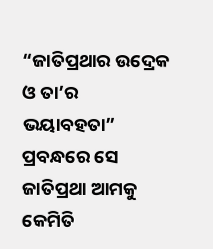“ଜାତିପ୍ରଥାର ଉଦ୍ରେକ ଓ ତା’ର ଭୟାବହତା” ପ୍ରବନ୍ଧରେ ସେ ଜାତିପ୍ରଥା ଆମକୁ କେମିତି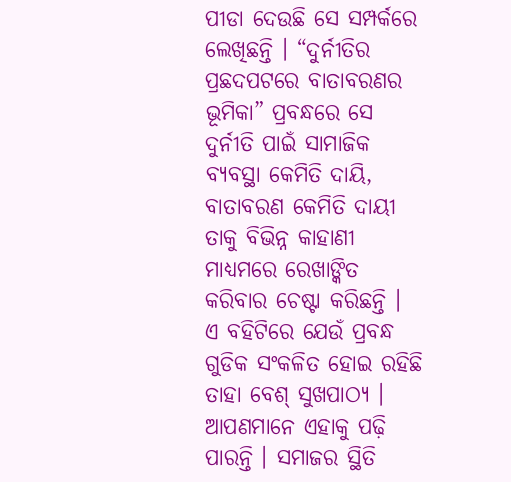ପୀଡା ଦେଉଛି ସେ ସମ୍ପର୍କରେ ଲେଖିଛନ୍ତି । “ଦୁର୍ନୀତିର ପ୍ରଛଦପଟରେ ବାତାବରଣର ଭୂମିକା” ପ୍ରବନ୍ଧରେ ସେ ଦୁର୍ନୀତି ପାଇଁ ସାମାଜିକ ବ୍ୟବସ୍ଥା କେମିତି ଦାୟି, ବାତାବରଣ କେମିତି ଦାୟୀ ତାକୁ ବିଭିନ୍ନ କାହାଣୀ ମାଧ୍ୟମରେ ରେଖାଙ୍କିତ କରିବାର ଚେଷ୍ଟା କରିଛନ୍ତି ।
ଏ ବହିଟିରେ ଯେଉଁ ପ୍ରବନ୍ଧ ଗୁଡିକ ସଂକଳିତ ହୋଇ ରହିଛି ତାହା ବେଶ୍ ସୁଖପାଠ୍ୟ । ଆପଣମାନେ ଏହାକୁ ପଢ଼ି ପାରନ୍ତି । ସମାଜର ସ୍ଥିତି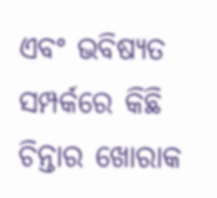ଏବଂ ଭବିଷ୍ୟତ ସମ୍ପର୍କରେ କିଛି ଚିନ୍ତାର ଖୋରାକ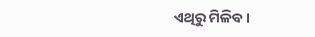ଏଥିରୁ ମିଳିବ ।